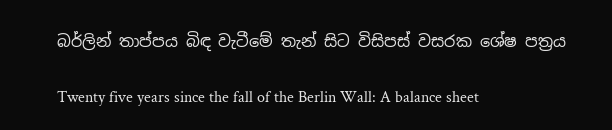බර්ලින් තාප්පය බිඳ වැටීමේ තැන් සිට විසිපස් වසරක ශේෂ පත්‍රය

Twenty five years since the fall of the Berlin Wall: A balance sheet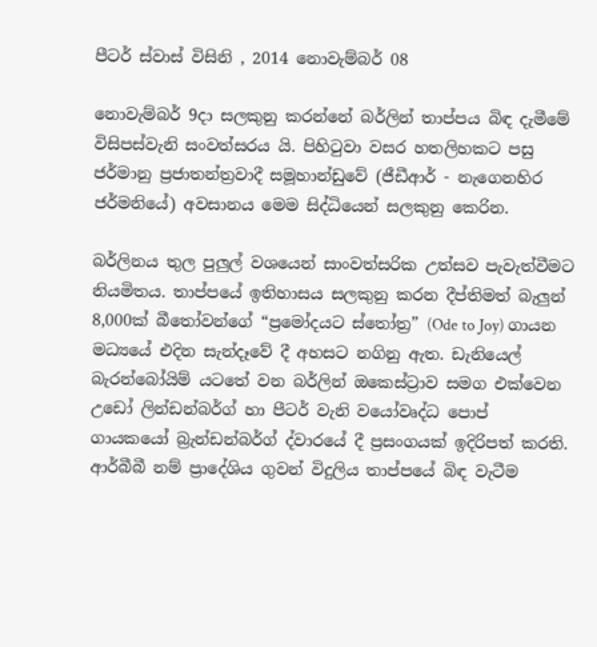පීටර් ස්වාස් විසිනි , 2014 නොවැම්බර් 08

නොවැම්බර් 9දා සලකුනු කරන්නේ බර්ලින් තාප්පය බිඳ දැමීමේ විසිපස්වැනි සංවත්සරය යි. පිහිටුවා වසර හතලිහකට පසු ජර්මානු ප්‍රජාතන්ත්‍රවාදී සමූහාන්ඩුවේ (ජීඩීආර් - නැගෙනහිර ජර්මනියේ) අවසානය මෙම සිද්ධියෙන් සලකුනු කෙරින.

බර්ලිනය තුල පුලුල් වශයෙන් සාංවත්සරික උත්සව පැවැත්වීමට නියමිතය. තාප්පයේ ඉතිහාසය සලකුනු කරන දීප්තිමත් බැලුන් 8,000ක් බීතෝවන්ගේ “ප්‍රමෝදයට ස්තෝත්‍ර” (Ode to Joy) ගායන මධ්‍යයේ එදින සැන්දෑවේ දී අහසට නගිනු ඇත. ඩැනියෙල් බැරන්බෝයිම් යටතේ වන බර්ලින් ඔකෙස්ට්‍රාව සමග එක්වෙන උඩෝ ලින්ඩන්බර්ග් හා පීටර් වැනි වයෝවෘද්ධ පොප් ගායකයෝ බ්‍රැන්ඩන්බර්ග් ද්වාරයේ දී ප්‍රසංගයක් ඉදිරිපත් කරති. ආර්බීබී නම් ප්‍රාදේශිය ගුවන් විදුලිය තාප්පයේ බිඳ වැටීම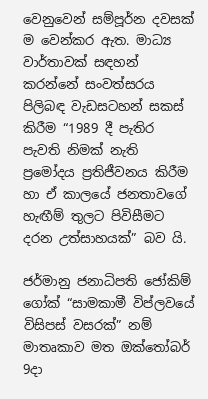වෙනුවෙන් සම්පූර්න දවසක් ම වෙන්කර ඇත. මාධ්‍ය වාර්තාවක් සඳහන් කරන්නේ සංවත්සරය පිලිබඳ වැඩසටහන් සකස් කිරීම “1989 දී පැතිර පැවති නිමක් නැති ප්‍රමෝදය ප්‍රතිජීවනය කිරීම හා ඒ කාලයේ ජනතාවගේ හැඟීම් තුලට පිවිසීමට දරන උත්සාහයක්” බව යි.

ජර්මානු ජනාධිපති ජෝකිම් ගෝක් “සාමකාමී විප්ලවයේ විසිපස් වසරක්” නම් මාතෘකාව මත ඔක්තෝබර් 9දා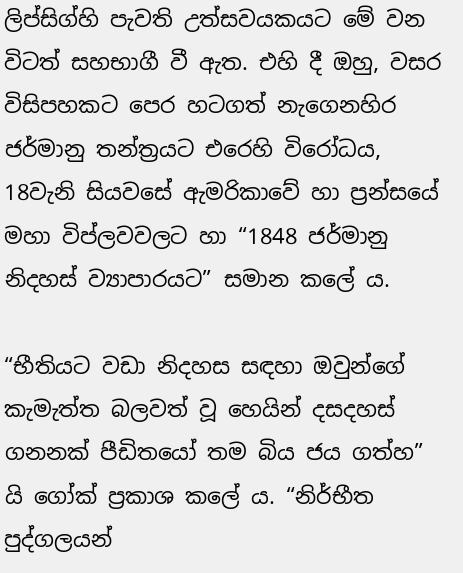ලිප්සිග්හි පැවති උත්සවයකයට මේ වන විටත් සහභාගී වී ඇත. එහි දී ඔහු, වසර විසිපහකට පෙර හටගත් නැගෙනහිර ජර්මානු තන්ත්‍රයට එරෙහි විරෝධය, 18වැනි සියවසේ ඇමරිකාවේ හා ප්‍රන්සයේ මහා විප්ලවවලට හා “1848 ජර්මානු නිදහස් ව්‍යාපාරයට” සමාන කලේ ය.

“භීතියට වඩා නිදහස සඳහා ඔවුන්ගේ කැමැත්ත බලවත් වූ හෙයින් දසදහස් ගනනක් පීඩිතයෝ තම බිය ජය ගත්හ” යි ගෝක් ප්‍රකාශ කලේ ය. “නිර්භීත පුද්ගලයන්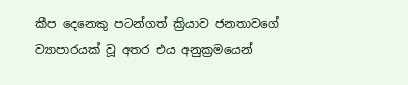කීප දෙනෙකු පටන්ගත් ක්‍රියාව ජනතාවගේ ව්‍යාපාරයක් වූ අතර එය අනුක්‍රමයෙන්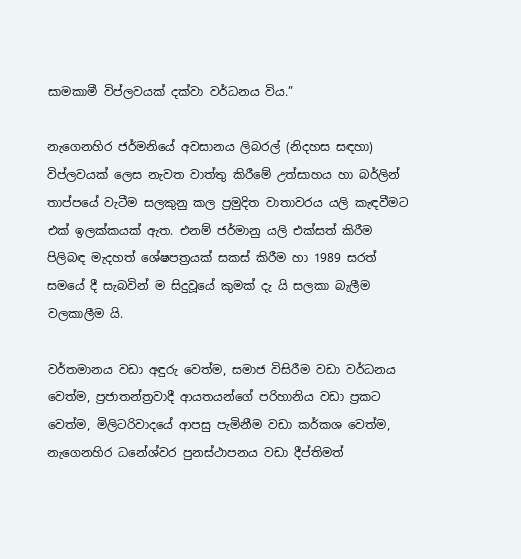සාමකාමී විප්ලවයක් දක්වා වර්ධනය විය.”

නැගෙනහිර ජර්මනියේ අවසානය ලිබරල් (නිදහස සඳහා) විප්ලවයක් ලෙස නැවත වාත්තු කිරීමේ උත්සාහය හා බර්ලින් තාප්පයේ වැටීම සලකුනු කල ප්‍රමුදිත වාතාවරය යලි කැඳවීමට එක් ඉලක්කයක් ඇත. එනම් ජර්මානු යලි එක්සත් කිරීම පිලිබඳ මැදහත් ශේෂපත්‍රයක් සකස් කිරීම හා 1989 සරත් සමයේ දී සැබවින් ම සිදුවූයේ කුමක් දැ යි සලකා බැලීම වලකාලීම යි.

වර්තමානය වඩා අඳුරු වෙත්ම, සමාජ විසිරීම වඩා වර්ධනය වෙත්ම, ප්‍රජාතන්ත්‍රවාදී ආයතයන්ගේ පරිහානිය වඩා ප්‍රකට වෙත්ම, මිලිටරිවාදයේ ආපසු පැමිනීම වඩා කර්කශ වෙත්ම, නැගෙනහිර ධනේශ්වර පුනස්ථාපනය වඩා දීප්තිමත්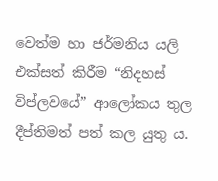වෙත්ම හා ජර්මනිය යලි එක්සත් කිරීම “නිදහස් විප්ලවයේ” ආලෝකය තුල දීප්තිමත් පත් කල යුතු ය.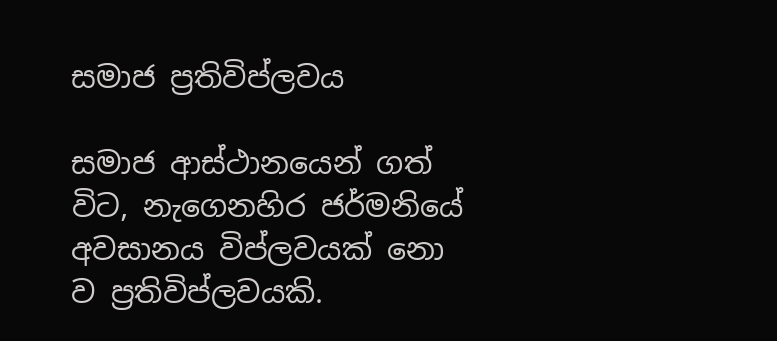සමාජ ප්‍රතිවිප්ලවය

සමාජ ආස්ථානයෙන් ගත් විට, නැගෙනහිර ජර්මනියේ අවසානය විප්ලවයක් නො ව ප්‍රතිවිප්ලවයකි.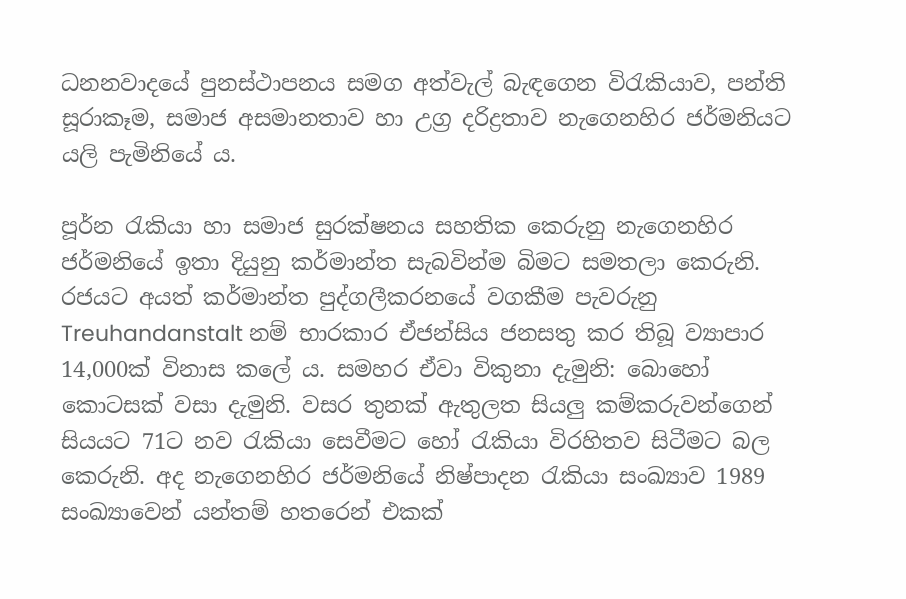ධනනවාදයේ පුනස්ථාපනය සමග අත්වැල් බැඳගෙන විරැකියාව, පන්ති සූරාකෑම, සමාජ අසමානතාව හා උග්‍ර දරිද්‍රතාව නැගෙනහිර ජර්මනියට යලි පැමිනියේ ය.

පූර්න රැකියා හා සමාජ සුරක්ෂනය සහතික කෙරුනු නැගෙනහිර ජර්මනියේ ඉතා දියුනු කර්මාන්ත සැබවින්ම බිමට සමතලා කෙරුනි. රජයට අයත් කර්මාන්ත පුද්ගලීකරනයේ වගකීම පැවරුනු Treuhandanstalt නම් භාරකාර ඒජන්සිය ජනසතු කර තිබූ ව්‍යාපාර 14,000ක් විනාස කලේ ය. සමහර ඒවා විකුනා දැමුනි: බොහෝ කොටසක් වසා දැමුනි. වසර තුනක් ඇතුලත සියලු කම්කරුවන්ගෙන් සියයට 71ට නව රැකියා සෙවීමට හෝ රැකියා විරහිතව සිටීමට බල කෙරුනි. අද නැගෙනහිර ජර්මනියේ නිෂ්පාදන රැකියා සංඛ්‍යාව 1989 සංඛ්‍යාවෙන් යන්තම් හතරෙන් එකක්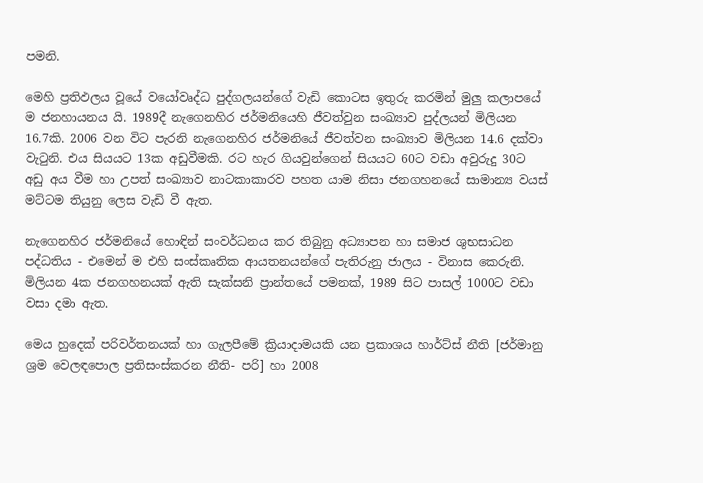පමනි.

මෙහි ප්‍රතිඵලය වූයේ වයෝවෘද්ධ පුද්ගලයන්ගේ වැඩි කොටස ඉතුරු කරමින් මුලු කලාපයේ ම ජනහායනය යි. 1989දී නැගෙනහිර ජර්මනියෙහි ජීවත්වුන සංඛ්‍යාව පුද්ලයන් මිලියන 16.7කි. 2006 වන විට පැරනි නැගෙනහිර ජර්මනියේ ජීවත්වන සංඛ්‍යාව මිලියන 14.6 දක්වා වැටුනි. එය සියයට 13ක අඩුවීමකි. රට හැර ගියවුන්ගෙන් සියයට 60ට වඩා අවුරුදු 30ට අඩු අය වීම හා උපත් සංඛ්‍යාව නාටකාකාරව පහත යාම නිසා ජනගහනයේ සාමාන්‍ය වයස් මට්ටම තියුනු ලෙස වැඩි වී ඇත.

නැගෙනහිර ජර්මනියේ හොඳින් සංවර්ධනය කර තිබුනු අධ්‍යාපන හා සමාජ ශුභසාධන පද්ධතිය - එමෙන් ම එහි සංස්කෘතික ආයතනයන්ගේ පැතිරුනු ජාලය - විනාස කෙරුනි. මිලියන 4ක ජනගහනයක් ඇති සැක්සනි ප්‍රාන්තයේ පමනක්, 1989 සිට පාසල් 1000ට වඩා වසා දමා ඇත.

මෙය හුදෙක් පරිවර්තනයක් හා ගැලපීමේ ක්‍රියාදාමයකි යන ප්‍රකාශය හාර්ට්ස් නීති [ජර්මානු ශ්‍රම වෙලඳපොල ප්‍රතිසංස්කරන නීති- පරි] හා 2008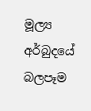මූල්‍ය අර්බුදයේ බලපෑම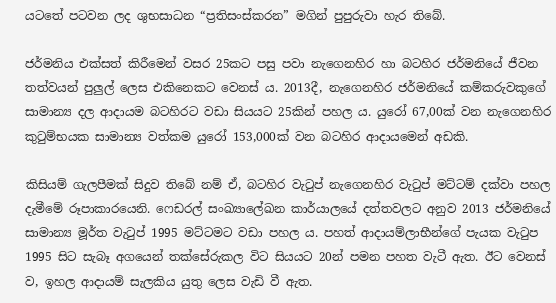යටතේ පටවන ලද ශුභසාධන “ප්‍රතිසංස්කරන” මගින් පුපුරුවා හැර තිබේ.

ජර්මනිය එක්සත් කිරීමෙන් වසර 25කට පසු පවා නැගෙනහිර හා බටහිර ජර්මනියේ ජීවන තත්වයන් පුලුල් ලෙස එකිනෙකට වෙනස් ය. 2013දී, නැගෙනහිර ජර්මනියේ කම්කරුවකුගේ සාමාන්‍ය දල ආදායම බටහිරට වඩා සියයට 25කින් පහල ය. යුරෝ 67,00ක් වන නැගෙනහිර කුටුම්භයක සාමාන්‍ය වත්කම යුරෝ 153,000ක් වන බටහිර ආදායමෙන් අඩකි.

කිසියම් ගැලපීමක් සිදුව තිබේ නම් ඒ, බටහිර වැටුප් නැගෙනහිර වැටුප් මට්ටම් දක්වා පහල දැමීමේ රූපාකාරයෙනි. ෆෙඩරල් සංඛ්‍යාලේඛන කාර්යාලයේ දත්තවලට අනුව 2013 ජර්මනියේ සාමාන්‍ය මූර්ත වැටුප් 1995 මට්ටමට වඩා පහල ය. පහත් ආදායම්ලාභීන්ගේ පැයක වැටුප 1995 සිට සැබෑ අගයෙන් තක්සේරුකල විට සියයට 20න් පමන පහත වැටී ඇත. ඊට වෙනස් ව, ඉහල ආදායම් සැලකිය යුතු ලෙස වැඩි වී ඇත.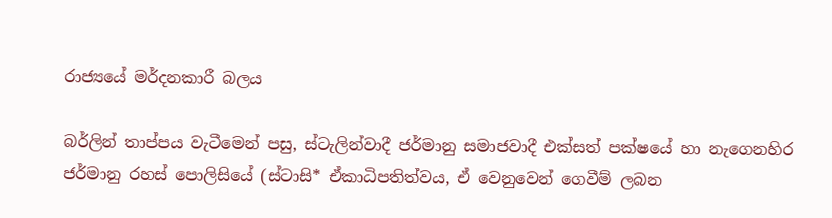රාජ්‍යයේ මර්දනකාරී බලය

බර්ලින් තාප්පය වැටීමෙන් පසු, ස්ටැලින්වාදී ජර්මානු සමාජවාදී එක්සත් පක්ෂයේ හා නැගෙනහිර ජර්මානු රහස් පොලිසියේ (ස්ටාසි* ඒකාධිපතිත්වය, ඒ වෙනුවෙන් ගෙවීම් ලබන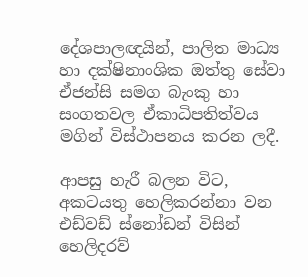දේශපාලඥයින්, පාලිත මාධ්‍ය හා දක්ෂිනාංශික ඔත්තු සේවා ඒජන්සි සමග බැංකු හා සංගතවල ඒකාධිපතිත්වය මගින් විස්ථාපනය කරන ලදී.

ආපසු හැරී බලන විට, අකටයතු හෙලිකරන්නා වන එඩ්වඩ් ස්නෝඩන් විසින් හෙලිදරව්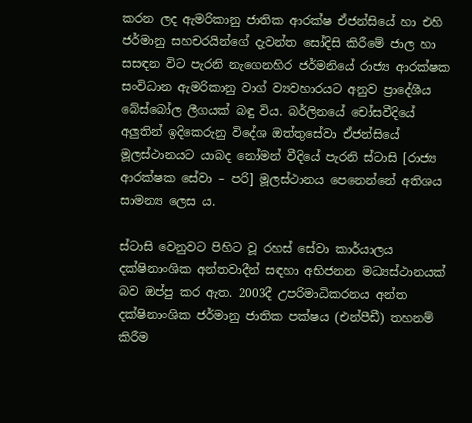කරන ලද ඇමරිකානු ජාතික ආරක්ෂ ඒජන්සියේ හා එහි ජර්මානු සහචරයින්ගේ දැවන්ත සෝදිසි කිරීමේ ජාල හා සසඳන විට පැරනි නැගෙනහිර ජර්මනියේ රාජ්‍ය ආරක්ෂක සංවිධාන ඇමරිකානු වාග් ව්‍යවහාරයට අනුව ප්‍රාදේශීය බේස්බෝල ලීගයක් බඳු විය. බර්ලිනයේ චෝසවීදියේ අලුතින් ඉදිකෙරුනු විදේශ ඔත්තුසේවා ඒජන්සියේ මූලස්ථානයට යාබද නෝමන් වීදියේ පැරනි ස්ටාසි [රාජ්‍ය ආරක්ෂක සේවා – පරි] මූලස්ථානය පෙනෙන්නේ අතිශය සාමන්‍ය ලෙස ය.

ස්ටාසි වෙනුවට පිහිට වූ රහස් සේවා කාර්යාලය දක්ෂිනාංශික අන්තවාදීන් සඳහා අභිජනන මධ්‍යස්ථානයක් බව ඔප්පු කර ඇත. 2003දී උපරිමාධිකරනය අන්ත දක්ෂිනාංශික ජර්මානු ජාතික පක්ෂය (එන්පීඩී) තහනම් කිරීම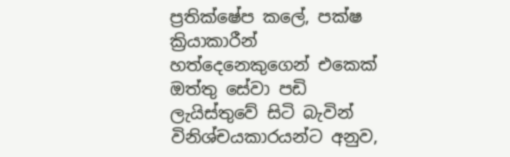ප්‍රතික්ෂේප කලේ, පක්ෂ ක්‍රියාකාරීන් හත්දෙනෙකුගෙන් එකෙක් ඔත්තු සේවා පඩි ලැයිස්තුවේ සිටි බැවින් විනිශ්චයකාරයන්ට අනුව,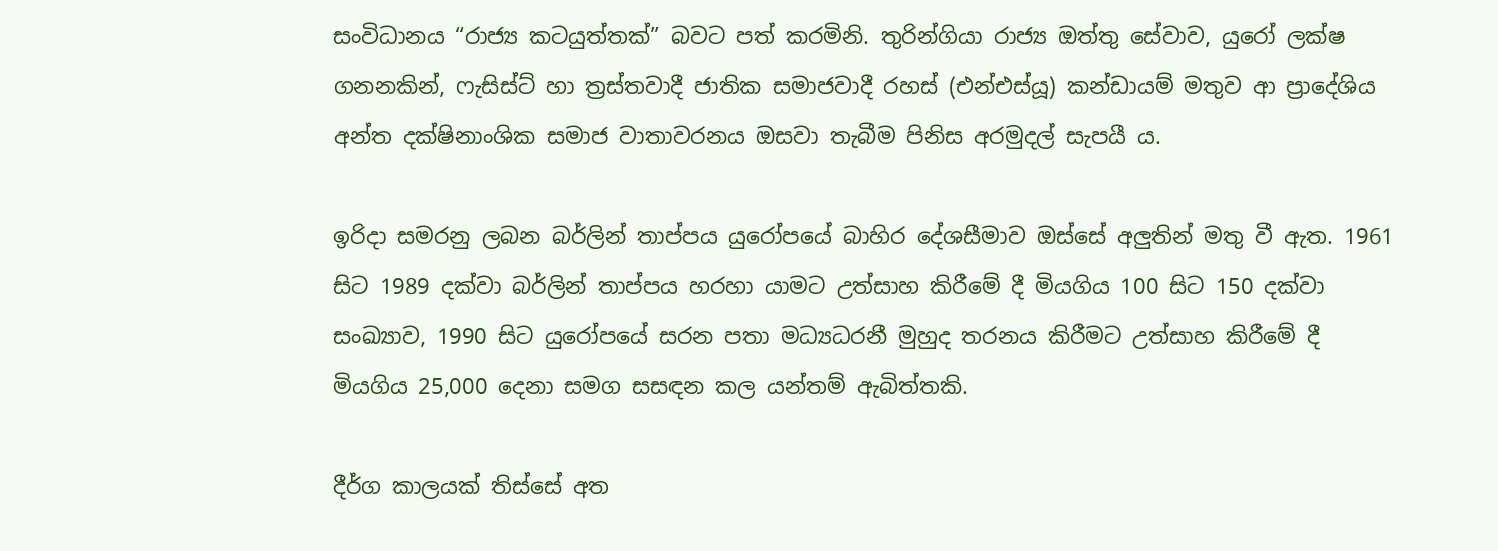සංවිධානය “රාජ්‍ය කටයුත්තක්” බවට පත් කරමිනි. තුරින්ගියා රාජ්‍ය ඔත්තු සේවාව, යුරෝ ලක්ෂ ගනනකින්, ෆැසිස්ට් හා ත්‍රස්තවාදී ජාතික සමාජවාදී රහස් (එන්එස්යූ) කන්ඩායම් මතුව ආ ප්‍රාදේශිය අන්ත දක්ෂිනාංශික සමාජ වාතාවරනය ඔසවා තැබීම පිනිස අරමුදල් සැපයී ය.

ඉරිදා සමරනු ලබන බර්ලින් තාප්පය යුරෝපයේ බාහිර දේශසීමාව ඔස්සේ අලුතින් මතු වී ඇත. 1961 සිට 1989 දක්වා බර්ලින් තාප්පය හරහා යාමට උත්සාහ කිරීමේ දී මියගිය 100 සිට 150 දක්වා සංඛ්‍යාව, 1990 සිට යුරෝපයේ සරන පතා මධ්‍යධරනී මුහුද තරනය කිරීමට උත්සාහ කිරීමේ දී මියගිය 25,000 දෙනා සමග සසඳන කල යන්තම් ඇබිත්තකි.

දීර්ග කාලයක් තිස්සේ අත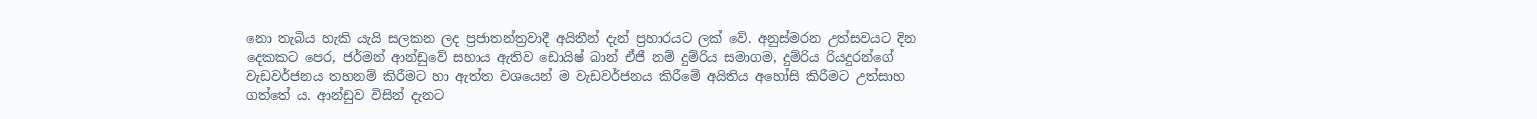නො තැබිය හැකි යැයි සලකන ලද ප්‍රජාතන්ත්‍රවාදී අයිතීන් දැන් ප්‍රහාරයට ලක් වේ. අනුස්මරන උත්සවයට දින දෙකකට පෙර, ජර්මන් ආන්ඩුවේ සහාය ඇතිව ඩොයිෂ් බාන් ඒජී නම් දුම්රිය සමාගම, දුම්රිය රියදුරන්ගේ වැඩවර්ජනය තහනම් කිරීමට හා ඇත්ත වශයෙන් ම වැඩවර්ජනය කිරීමේ අයිතිය අහෝසි කිරීමට උත්සාහ ගත්තේ ය. ආන්ඩුව විසින් දැනට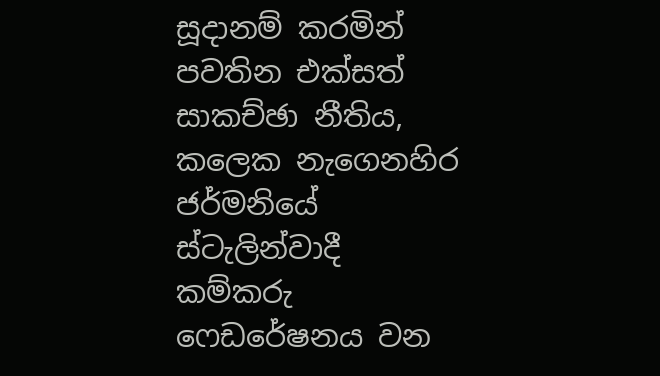සූදානම් කරමින් පවතින එක්සත් සාකච්ඡා නීතිය, කලෙක නැගෙනහිර ජර්මනියේ ස්ටැලින්වාදී කම්කරු ෆෙඩරේෂනය වන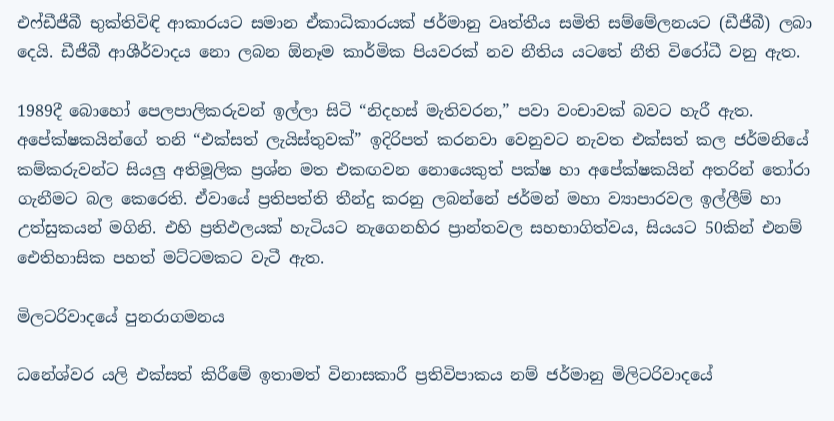එෆ්ඩීජීබී භුක්තිවිඳි ආකාරයට සමාන ඒකාධිකාරයක් ජර්මානු වෘත්තීය සමිති සම්මේලනයට (ඩීජීබී) ලබා දෙයි. ඩීජීබී ආශීර්වාදය නො ලබන ඕනෑම කාර්මික පියවරක් නව නීතිය යටතේ නීති විරෝධී වනු ඇත.

1989දී බොහෝ පෙලපාලිකරුවන් ඉල්ලා සිටි “නිදහස් මැතිවරන,” පවා වංචාවක් බවට හැරී ඇත. අපේක්ෂකයින්ගේ තනි “එක්සත් ලැයිස්තුවක්” ඉදිරිපත් කරනවා වෙනුවට නැවත එක්සත් කල ජර්මනියේ කම්කරුවන්ට සියලු අතිමූලික ප්‍රශ්න මත එකඟවන නොයෙකුත් පක්ෂ හා අපේක්ෂකයින් අතරින් තෝරා ගැනීමට බල කෙරෙති. ඒවායේ ප්‍රතිපත්ති තීන්දු කරනු ලබන්නේ ජර්මන් මහා ව්‍යාපාරවල ඉල්ලීම් හා උත්සුකයන් මගිනි. එහි ප්‍රතිඵලයක් හැටියට නැගෙනහිර ප්‍රාන්තවල සහභාගිත්වය, සියයට 50කින් එනම් ඓතිහාසික පහත් මට්ටමකට වැටී ඇත.

මිලටරිවාදයේ පුනරාගමනය

ධනේශ්වර යලි එක්සත් කිරීමේ ඉතාමත් විනාසකාරී ප්‍රතිවිපාකය නම් ජර්මානු මිලිටරිවාදයේ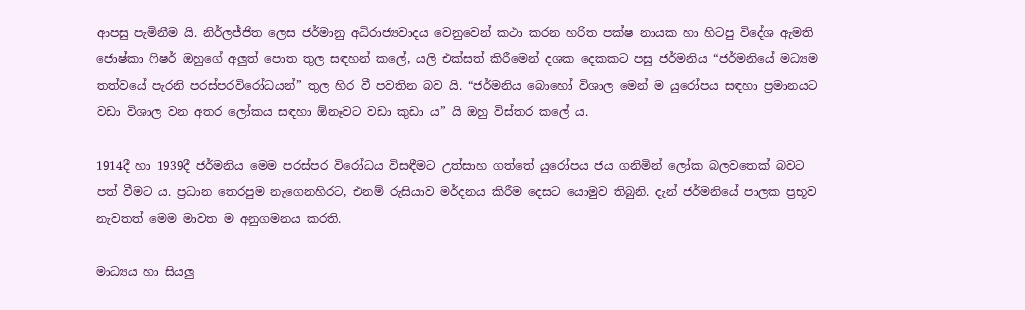ආපසු පැමිනීම යි. නිර්ලජ්ජිත ලෙස ජර්මානු අධිරාජ්‍යවාදය වෙනුවෙන් කථා කරන හරිත පක්ෂ නායක හා හිටපු විදේශ ඇමති ජොෂ්කා ෆිෂර් ඔහුගේ අලුත් පොත තුල සඳහන් කලේ, යලි එක්සත් කිරීමෙන් දශක දෙකකට පසු ජර්මනිය “ජර්මනියේ මධ්‍යම තත්වයේ පැරනි පරස්පරවිරෝධයන්” තුල හිර වී පවතින බව යි. “ජර්මනිය බොහෝ විශාල මෙන් ම යුරෝපය සඳහා ප්‍රමානයට වඩා විශාල වන අතර ලෝකය සඳහා ඕනෑවට වඩා කුඩා ය” යි ඔහු විස්තර කලේ ය.

1914දී හා 1939දී ජර්මනිය මෙම පරස්පර විරෝධය විසඳීමට උත්සාහ ගත්තේ යුරෝපය ජය ගනිමින් ලෝක බලවතෙක් බවට පත් වීමට ය. ප්‍රධාන තෙරපුම නැගෙනහිරට, එනම් රුසියාව මර්දනය කිරීම දෙසට යොමුව තිබුනි. දැන් ජර්මනියේ පාලක ප්‍රභූව නැවතත් මෙම මාවත ම අනුගමනය කරති.

මාධ්‍යය හා සියලු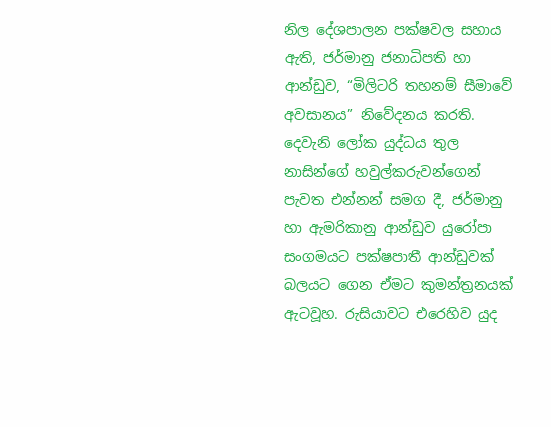නිල දේශපාලන පක්ෂවල සහාය ඇති, ජර්මානු ජනාධිපති හා ආන්ඩුව, “මිලිටරි තහනම් සීමාවේ අවසානය” නිවේදනය කරති. දෙවැනි ලෝක යුද්ධය තුල නාසින්ගේ හවුල්කරුවන්ගෙන් පැවත එන්නන් සමග දී, ජර්මානු හා ඇමරිකානු ආන්ඩුව යුරෝපා සංගමයට පක්ෂපාතී ආන්ඩුවක් බලයට ගෙන ඒමට කුමන්ත්‍රනයක් ඇටවූහ. රුසියාවට එරෙහිව යුද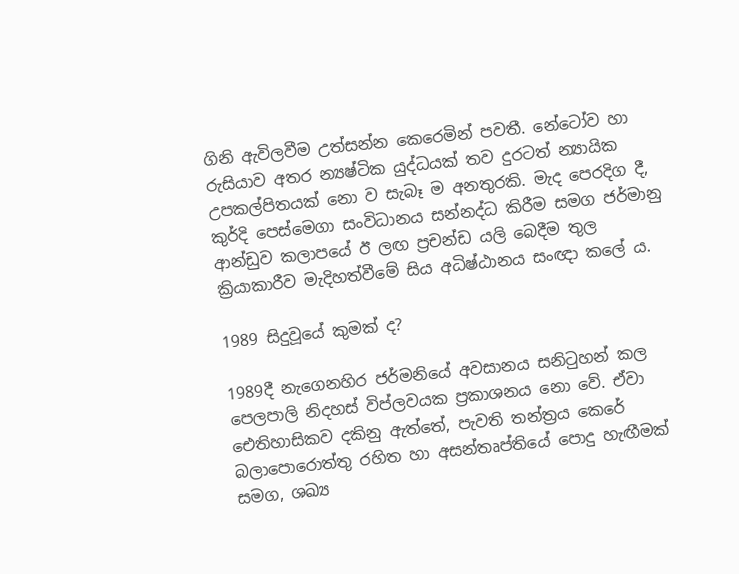ගිනි ඇවිලවීම උත්සන්න කෙරෙමින් පවතී. නේටෝව හා රුසියාව අතර න්‍යෂ්ටික යුද්ධයක් තව දුරටත් න්‍යායික උපකල්පිතයක් නො ව සැබෑ ම අනතුරකි. මැද පෙරදිග දී, කුර්දි පෙස්මෙගා සංවිධානය සන්නද්ධ කිරීම සමග ජර්මානු ආන්ඩුව කලාපයේ ඊ ලඟ ප්‍රචන්ඩ යලි බෙදීම තුල ක්‍රියාකාරීව මැදිහත්වීමේ සිය අධිෂ්ඨානය සංඥා කලේ ය.

1989 සිදුවූයේ කුමක් ද?

1989දී නැගෙනහිර ජර්මනියේ අවසානය සනිටුහන් කල පෙලපාලි නිදහස් විප්ලවයක ප්‍රකාශනය නො වේ. ඒවා ඓතිහාසිකව දකිනු ඇත්තේ, පැවති තන්ත්‍රය කෙරේ බලාපොරොත්තු රහිත හා අසන්තෘප්තියේ පොදු හැඟීමක් සමග, ශඛ්‍ය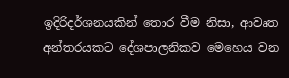ඉදිරිදර්ශනයකින් තොර වීම නිසා, ආවෘත අන්තරයකට දේශපාලනිකව මෙහෙය වන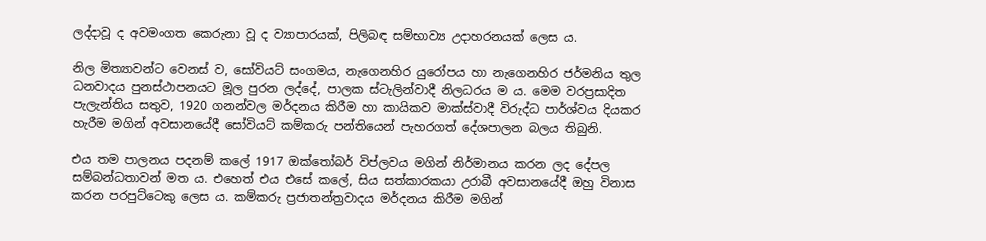ලද්දාවූ ද අවමංගත කෙරුනා වූ ද ව්‍යාපාරයක්, පිලිබඳ සම්භාව්‍ය උදාහරනයක් ලෙස ය.

නිල මිත්‍යාවන්ට වෙනස් ව, සෝවියට් සංගමය, නැගෙනහිර යුරෝපය හා නැගෙනහිර ජර්මනිය තුල ධනවාදය පුනස්ථාපනයට මූල පුරන ලද්දේ, පාලක ස්ටැලින්වාදී නිලධරය ම ය. මෙම වරප්‍රසාදිත පැලැන්තිය සතුව, 1920 ගනන්වල මර්දනය කිරීම හා කායිකව මාක්ස්වාදී විරුද්ධ පාර්ශ්වය දියකර හැරීම මගින් අවසානයේදී සෝවියට් කම්කරු පන්තියෙන් පැහරගත් දේශපාලන බලය තිබුනි.

එය තම පාලනය පදනම් කලේ 1917 ඔක්තෝබර් විප්ලවය මගින් නිර්මානය කරන ලද දේපල සම්බන්ධතාවන් මත ය. එහෙත් එය එසේ කලේ, සිය සත්කාරකයා උරාබී අවසානයේදී ඔහු විනාස කරන පරපුට්ටෙකු ලෙස ය. කම්කරු ප්‍රජාතන්ත්‍රවාදය මර්දනය කිරීම මගින්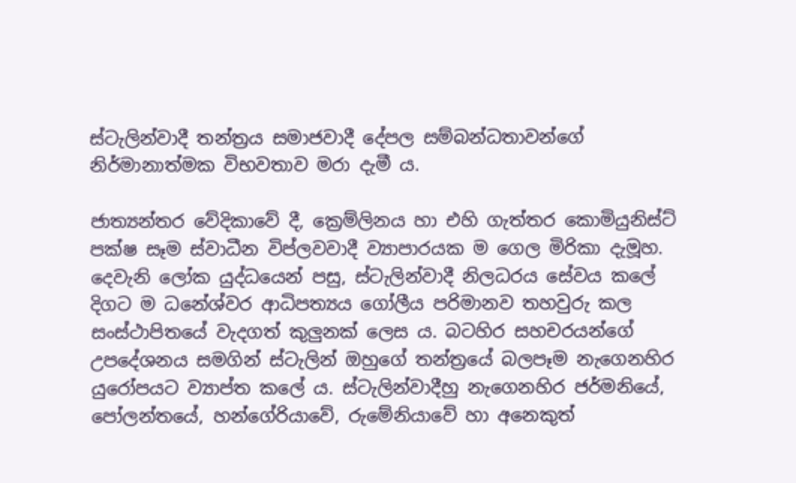ස්ටැලින්වාදී තන්ත්‍රය සමාජවාදී දේපල සම්බන්ධතාවන්ගේ නිර්මානාත්මක විභවතාව මරා දැමී ය.

ජාත්‍යන්තර වේදිකාවේ දී, ක්‍රෙම්ලිනය හා එහි ගැත්තර කොමියුනිස්ට් පක්ෂ සෑම ස්වාධීන විප්ලවවාදී ව්‍යාපාරයක ම ගෙල මිරිකා දැමූහ. දෙවැනි ලෝක යුද්ධයෙන් පසු, ස්ටැලින්වාදී නිලධරය සේවය කලේ දිගට ම ධනේශ්වර ආධිපත්‍යය ගෝලීය පරිමානව තහවුරු කල සංස්ථාපිතයේ වැදගත් කුලුනක් ලෙස ය. බටහිර සහචරයන්ගේ උපදේශනය සමගින් ස්ටැලින් ඔහුගේ තන්ත්‍රයේ බලපෑම නැගෙනහිර යුරෝපයට ව්‍යාප්ත කලේ ය. ස්ටැලින්වාදීහු නැගෙනහිර ජර්මනියේ, පෝලන්තයේ, හන්ගේරියාවේ, රුමේනියාවේ හා අනෙකුත්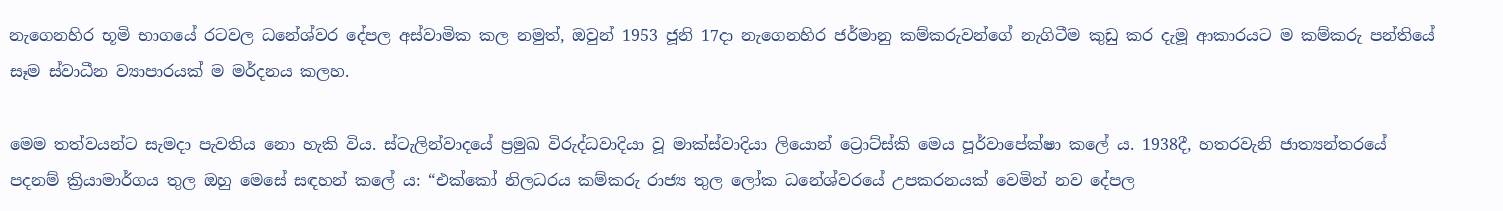නැගෙනහිර භූමි භාගයේ රටවල ධනේශ්වර දේපල අස්වාමික කල නමුත්, ඔවුන් 1953 ජූනි 17දා නැගෙනහිර ජර්මානු කම්කරුවන්ගේ නැගිටීම කුඩු කර දැමූ ආකාරයට ම කම්කරු පන්තියේ සෑම ස්වාධීන ව්‍යාපාරයක් ම මර්දනය කලහ.

මෙම තත්වයන්ට සැමදා පැවතිය නො හැකි විය. ස්ටැලින්වාදයේ ප්‍රමුඛ විරුද්ධවාදියා වූ මාක්ස්වාදියා ලියොන් ට්‍රොට්ස්කි මෙය පූර්වාපේක්ෂා කලේ ය. 1938දී, හතරවැනි ජාත්‍යන්තරයේ පදනම් ක්‍රියාමාර්ගය තුල ඔහු මෙසේ සඳහන් කලේ ය: “එක්කෝ නිලධරය කම්කරු රාජ්‍ය තුල ලෝක ධනේශ්වරයේ උපකරනයක් වෙමින් නව දේපල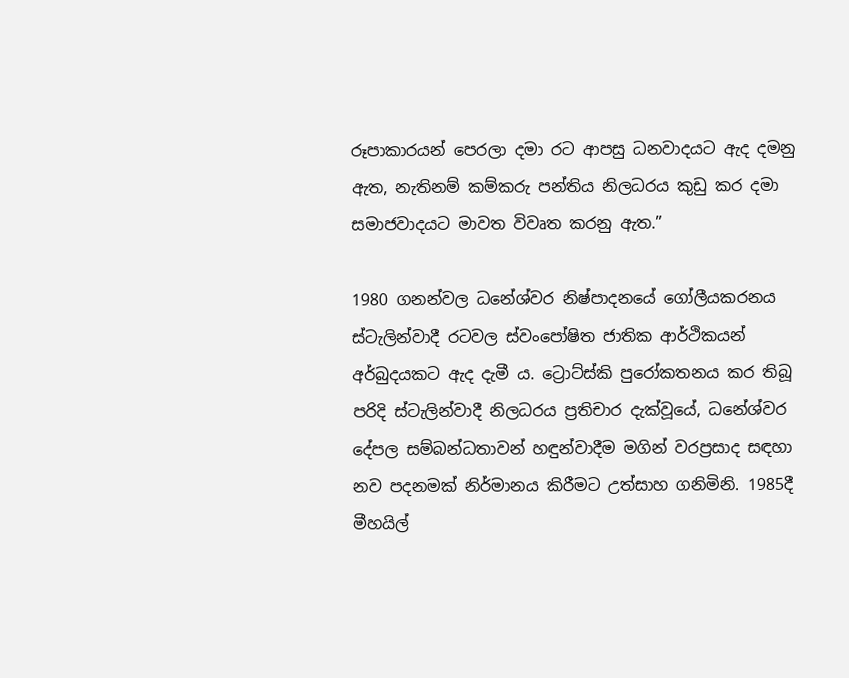රූපාකාරයන් පෙරලා දමා රට ආපසු ධනවාදයට ඇද දමනු ඇත, නැතිනම් කම්කරු පන්තිය නිලධරය කුඩු කර දමා සමාජවාදයට මාවත විවෘත කරනු ඇත.”

1980 ගනන්වල ධනේශ්වර නිෂ්පාදනයේ ගෝලීයකරනය ස්ටැලින්වාදී රටවල ස්වංපෝෂිත ජාතික ආර්ථිකයන් අර්බුදයකට ඇද දැමී ය. ට්‍රොට්ස්කි පුරෝකතනය කර තිබූ පරිදි ස්ටැලින්වාදී නිලධරය ප්‍රතිචාර දැක්වූයේ, ධනේශ්වර දේපල සම්බන්ධතාවන් හඳුන්වාදීම මගින් වරප්‍රසාද සඳහා නව පදනමක් නිර්මානය කිරීමට උත්සාහ ගනිමිනි. 1985දී මීහයිල්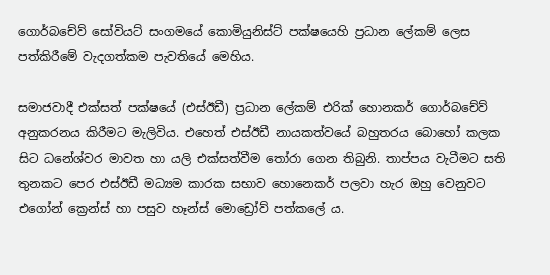ගොර්බචේව් සෝවියට් සංගමයේ කොමියුනිස්ට් පක්ෂයෙහි ප්‍රධාන ලේකම් ලෙස පත්කිරීමේ වැදගත්කම පැවතියේ මෙහිය.

සමාජවාදී එක්සත් පක්ෂයේ (එස්ඊඩී) ප්‍රධාන ලේකම් එරික් හොනකර් ගොර්බචේව් අනුකරනය කිරීමට මැලිවිය. එහෙත් එස්ඊඩී නායකත්වයේ බහුතරය බොහෝ කලක සිට ධනේශ්වර මාවත හා යලි එක්සත්වීම තෝරා ගෙන තිබුනි. තාප්පය වැටීමට සති තුනකට පෙර එස්ඊඩී මධ්‍යම කාරක සභාව හොනෙකර් පලවා හැර ඔහු වෙනුවට එගෝන් ක්‍රෙන්ස් හා පසුව හෑන්ස් මොඩ්‍රෝව් පත්කලේ ය.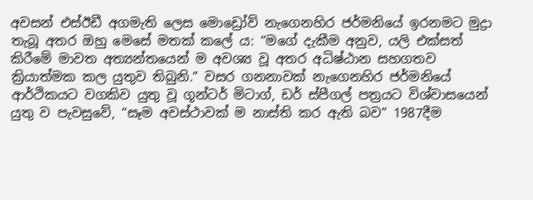අවසන් එස්ඊඩී අගමැති ලෙස මොඩ්‍රෝව් නැගෙනහිර ජර්මනියේ ඉරනමට මුද්‍රා තැබූ අතර ඔහු මෙසේ මතක් කලේ ය: “මගේ දැකීම අනුව, යලි එක්සත් කිරීමේ මාවත අත්‍යන්තයෙන් ම අවශ්‍ය වූ අතර අධිෂ්ඨාන සහගතව ක්‍රියාත්මක කල යුතුව තිබුනි.” වසර ගනනාවක් නැගෙනහිර ජර්මනියේ ආර්ථිකයට වගකිව යුතු වූ ගූන්ටර් මිටාග්, ඩර් ස්පීගල් පත්‍රයට විශ්වාසයෙන් යුතු ව පැවසුවේ, “සෑම අවස්ථාවක් ම නාස්ති කර ඇති බව” 1987දීම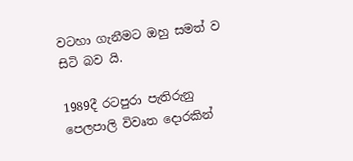වටහා ගැනීමට ඔහු සමත් ව සිටි බව යි.

1989දී රටපුරා පැතිරුනු පෙලපාලි විවෘත දොරකින්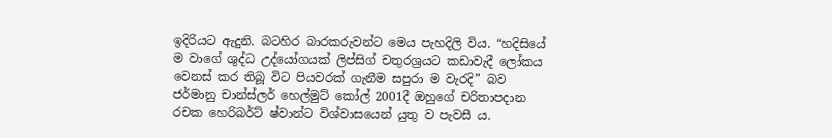ඉදිරියට ඇදුනි. බටහිර බාරකරුවන්ට මෙය පැහදිලි විය. “හදිසියේ ම වාගේ ශුද්ධ උද්යෝගයක් ලිප්සිග් චතුරශ්‍රයට කඩාවැදී ලෝකය වෙනස් කර තිබූ විට පියවරක් ගැනීම සපුරා ම වැරදි” බව ජර්මානු චාන්ස්ලර් හෙල්මුට් කෝල් 2001දී ඔහුගේ චරිතාපදාන රචක හෙරිබර්ට් ෂ්වාන්ට විශ්වාසයෙන් යුතු ව පැවසී ය.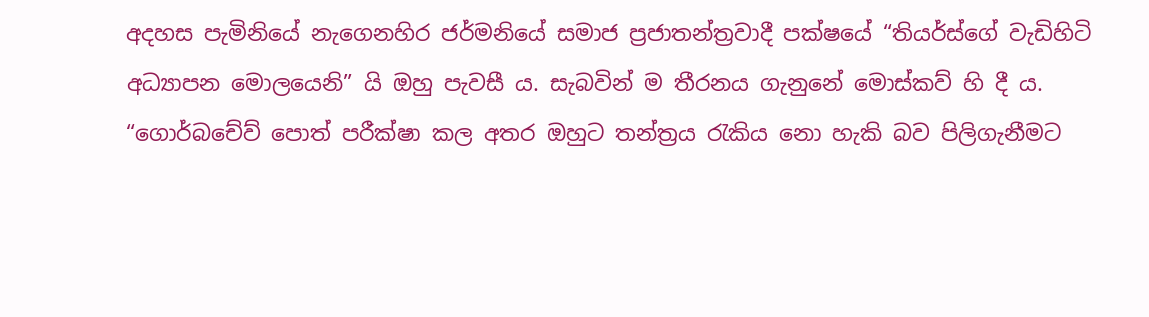අදහස පැමිනියේ නැගෙනහිර ජර්මනියේ සමාජ ප්‍රජාතන්ත්‍රවාදී පක්ෂයේ “තියර්ස්ගේ වැඩිහිටි අධ්‍යාපන මොලයෙනි” යි ඔහු පැවසී ය. සැබවින් ම තීරනය ගැනුනේ මොස්කව් හි දී ය. “ගොර්බචේව් පොත් පරීක්ෂා කල අතර ඔහුට තන්ත්‍රය රැකිය නො හැකි බව පිලිගැනීමට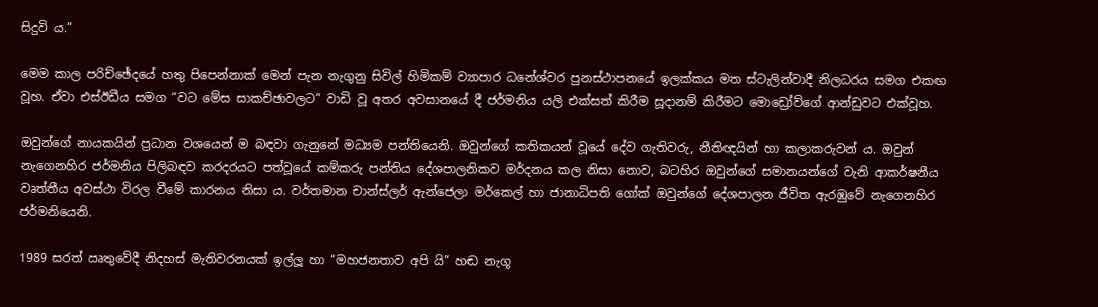සිදුවි ය.”

මෙම කාල පරිච්ඡේදයේ හතු පිපෙන්නාක් මෙන් පැන නැගුනු සිවිල් හිමිකම් ව්‍යාපාර ධනේශ්වර පුනස්ථාපනයේ ඉලක්කය මත ස්ටැලින්වාදී නිලධරය සමග එකඟ වූහ. ඒවා එස්ඊඩීය සමග “වට මේස සාකච්ඡාවලට” වාඩි වූ අතර අවසානයේ දී ජර්මනිය යලි එක්සත් කිරීම සූදානම් කිරීමට මොඩ්‍රෝව්ගේ ආන්ඩුවට එක්වූහ.

ඔවුන්ගේ නායකයින් ප්‍රධාන වශයෙන් ම බඳවා ගැනුනේ මධ්‍යම පන්තියෙනි. ඔවුන්ගේ කතිකයන් වූයේ දේව ගැතිවරු, නීතිඥයින් හා කලාකරුවන් ය. ඔවුන් නැගෙනහිර ජර්මනිය පිලිබඳව කරදරයට පත්වූයේ කම්කරු පන්තිය දේශපාලනිකව මර්දනය කල නිසා නොව, බටහිර ඔවුන්ගේ සමානයන්ගේ වැනි ආකර්ෂනීය වෘත්තීය අවස්ථා විරල වීමේ කාරනය නිසා ය. වර්තමාන චාන්ස්ලර් ඇන්ජෙලා මර්කෙල් හා ජානාධිපති ගෝක් ඔවුන්ගේ දේශපාලන ජීවිත ඇරඹුවේ නැගෙනහිර ජර්මනියෙනි.

1989 සරත් ඍතුවේදී නිදහස් මැතිවරනයක් ඉල්ලූ හා “මහජනතාව අපි යි” හඬ නැගූ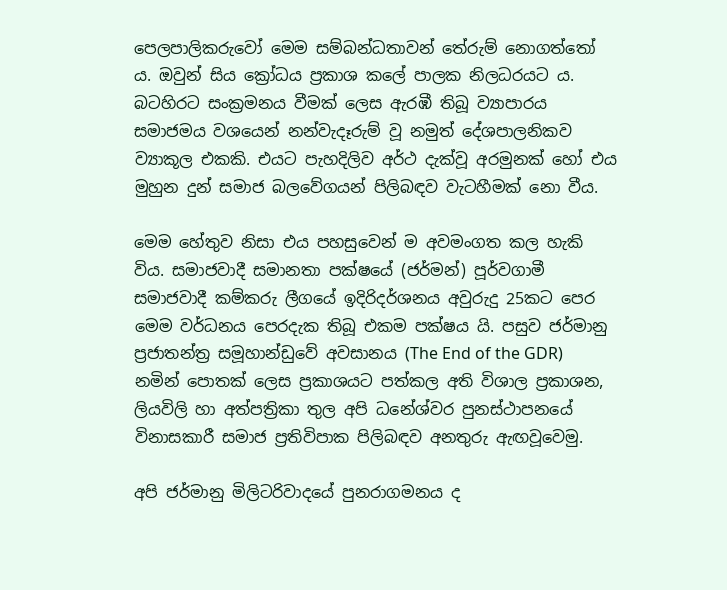පෙලපාලිකරුවෝ මෙම සම්බන්ධතාවන් තේරුම් නොගත්තෝ ය. ඔවුන් සිය ක්‍රෝධය ප්‍රකාශ කලේ පාලක නිලධරයට ය. බටහිරට සංක්‍රමනය වීමක් ලෙස ඇරඹී තිබූ ව්‍යාපාරය සමාජමය වශයෙන් නන්වැදෑරුම් වූ නමුත් දේශපාලනිකව ව්‍යාකූල එකකි. එයට පැහදිලිව අර්ථ දැක්වූ අරමුනක් හෝ එය මුහුන දුන් සමාජ බලවේගයන් පිලිබඳව වැටහීමක් නො වීය.

මෙම හේතුව නිසා එය පහසුවෙන් ම අවමංගත කල හැකි විය. සමාජවාදී සමානතා පක්ෂයේ (ජර්මන්) පූර්වගාමී සමාජවාදී කම්කරු ලීගයේ ඉදිරිදර්ශනය අවුරුදු 25කට පෙර මෙම වර්ධනය පෙරදැක තිබූ එකම පක්ෂය යි. පසුව ජර්මානු ප්‍රජාතන්ත්‍ර සමූහාන්ඩුවේ අවසානය (The End of the GDR) නමින් පොතක් ලෙස ප්‍රකාශයට පත්කල අති විශාල ප්‍රකාශන, ලියවිලි හා අත්පත්‍රිකා තුල අපි ධනේශ්වර පුනස්ථාපනයේ විනාසකාරී සමාජ ප්‍රතිවිපාක පිලිබඳව අනතුරු ඇඟවූවෙමු.

අපි ජර්මානු මිලිටරිවාදයේ පුනරාගමනය ද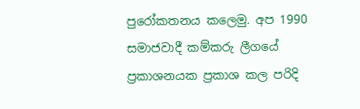පුරෝකතනය කලෙමු. අප 1990 සමාජවාදී කම්කරු ලීගයේ ප්‍රකාශනයක ප්‍රකාශ කල පරිදි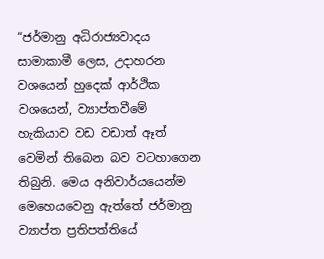“ජර්මානු අධිරාජ්‍යවාදය සාමාකාමී ලෙස, උදාහරන වශයෙන් හුදෙක් ආර්ථික වශයෙන්, ව්‍යාප්තවීමේ හැකියාව වඩ වඩාත් ඈත් වෙමින් තිබෙන බව වටහාගෙන තිබුනි. මෙය අනිවාර්යයෙන්ම මෙහෙයවෙනු ඇත්තේ ජර්මානු ව්‍යාප්ත ප්‍රතිපත්තියේ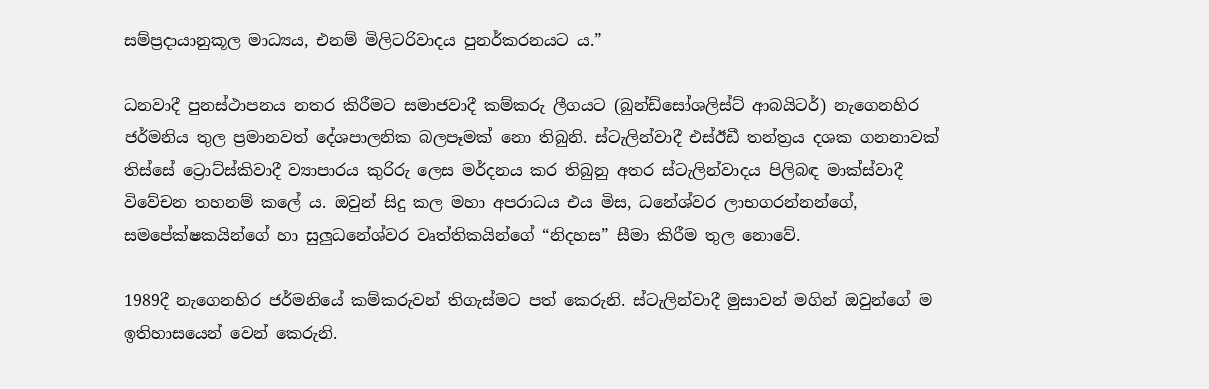සම්ප්‍රදායානුකූල මාධ්‍යය, එනම් මිලිටරිවාදය පුනර්කරනයට ය.”

ධනවාදී පුනස්ථාපනය නතර කිරීමට සමාජවාදී කම්කරු ලීගයට (බුන්ඩ්සෝශලිස්ට් ආබයිටර්) නැගෙනහිර ජර්මනිය තුල ප්‍රමානවත් දේශපාලනික බලපෑමක් නො තිබුනි. ස්ටැලින්වාදී එස්ඊඩී තන්ත්‍රය දශක ගනනාවක් තිස්සේ ට්‍රොට්ස්කිවාදී ව්‍යාපාරය කුරිරු ලෙස මර්දනය කර තිබුනු අතර ස්ටැලින්වාදය පිලිබඳ මාක්ස්වාදී විවේචන තහනම් කලේ ය. ඔවුන් සිදු කල මහා අපරාධය එය මිස, ධනේශ්වර ලාභගරන්නන්ගේ, සමපේක්ෂකයින්ගේ හා සුලුධනේශ්වර වෘත්තිකයින්ගේ “නිදහස” සීමා කිරීම තුල නොවේ.

1989දී නැගෙනහිර ජර්මනියේ කම්කරුවන් තිගැස්මට පත් කෙරුනි. ස්ටැලින්වාදී මුසාවන් මගින් ඔවුන්ගේ ම ඉතිහාසයෙන් වෙන් කෙරුනි.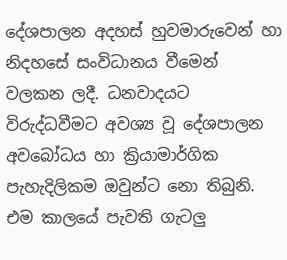දේශපාලන අදහස් හුවමාරුවෙන් හා නිදහසේ සංවිධානය වීමෙන් වලකන ලදී. ධනවාදයට විරුද්ධවීමට අවශ්‍ය වූ දේශපාලන අවබෝධය හා ක්‍රියාමාර්ගික පැහැදිලිකම ඔවුන්ට නො තිබුනි. එම කාලයේ පැවති ගැටලු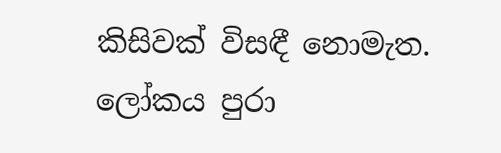කිසිවක් විසඳී නොමැත. ලෝකය පුරා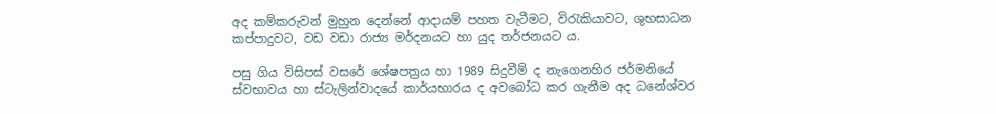අද කම්කරුවන් මුහුන දෙන්නේ ආදායම් පහත වැටීමට, විරැකියාවට, ශුභසාධන කප්පාදුවට, වඩ වඩා රාජ්‍ය මර්දනයට හා යුද තර්ජනයට ය.

පසු ගිය විසිපස් වසරේ ශේෂපත්‍රය හා 1989 සිදුවීම් ද නැගෙනහිර ජර්මනියේ ස්වභාවය හා ස්ටැලින්වාදයේ කාර්යභාරය ද අවබෝධ කර ගැනීම අද ධනේශ්වර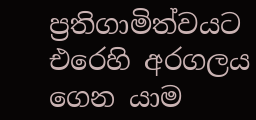ප්‍රතිගාමිත්වයට එරෙහි අරගලය ගෙන යාම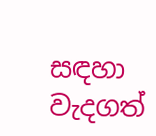සඳහා වැදගත්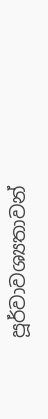පූර්වාවශ්‍යතාවන්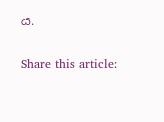ය.

Share this article: